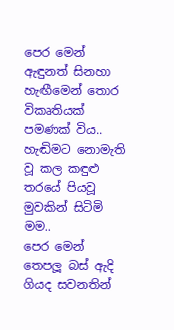පෙර මෙන් ඇඳුනත් සිනහා
හැඟීමෙන් තොර විකෘතියක් පමණක් විය..
හැඬිමට නොමැති වූ කල කඳුළු
තරයේ පියවූ මුවකින් සිටිමි මම..
පෙර මෙන් තෙපලූ බස් ඇදි ගියද සවනතින්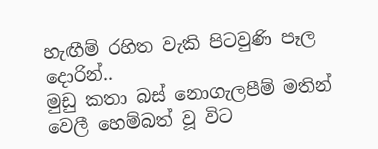හැඟීම් රහිත වැකි පිටවුණි පෑල දොරින්..
මුඩු කතා බස් නොගැලපීම් මතින්
වෙලී හෙම්බත් වූ විට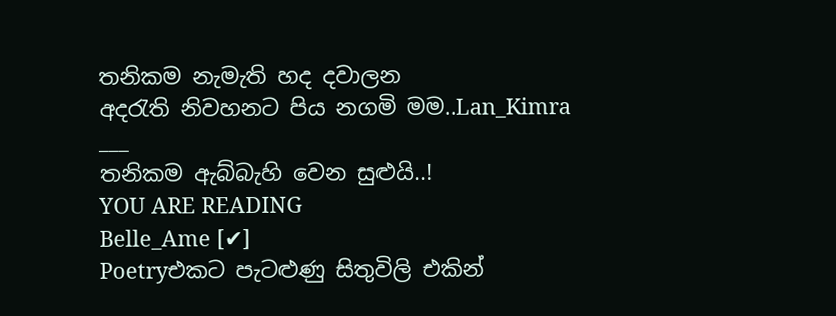තනිකම නැමැති හද දවාලන
අදරැති නිවහනට පිය නගමි මම..Lan_Kimra
___
තනිකම ඇබ්බැහි වෙන සුළුයි..!
YOU ARE READING
Belle_Ame [✔]
Poetryඑකට පැටළුණු සිතුවිලි එකින්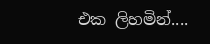එක ලිහමින්....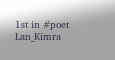1st in #poet Lan_Kimra